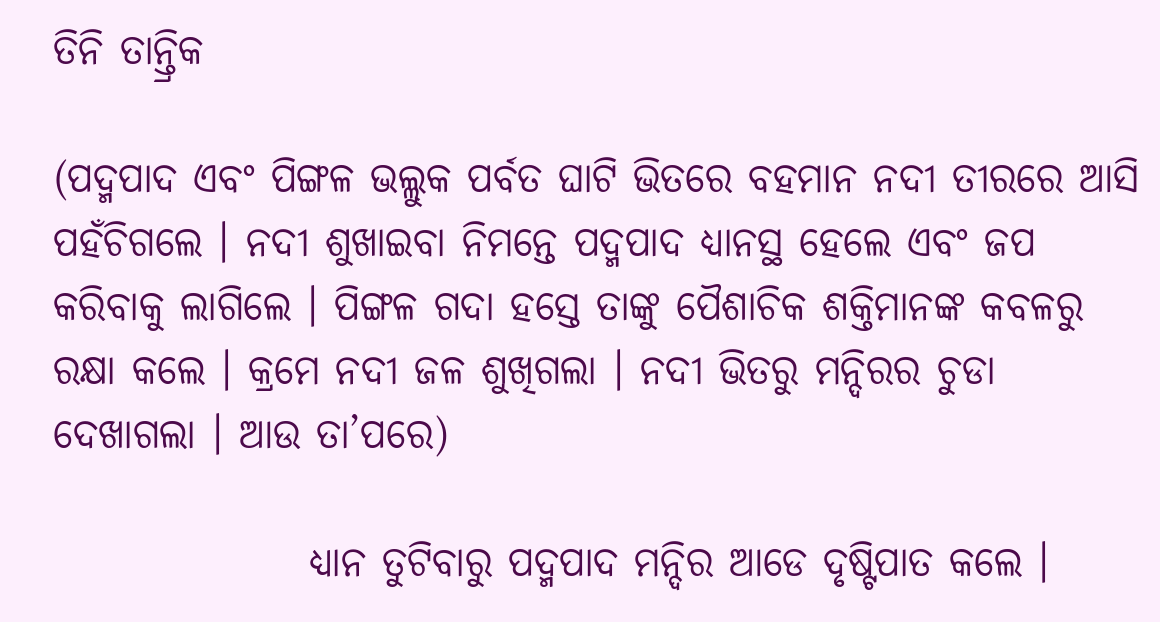ତିନି ତାନ୍ତ୍ରିକ

(ପଦ୍ମପାଦ ଏବଂ ପିଙ୍ଗଳ ଭଲ୍ଲୁକ ପର୍ବତ ଘାଟି ଭିତରେ ବହମାନ ନଦୀ ତୀରରେ ଆସି ପହଁଚିଗଲେ । ନଦୀ ଶୁଖାଇବା ନିମନ୍ତେ ପଦ୍ମପାଦ ଧ୍ୟାନସ୍ଥ ହେଲେ ଏବଂ ଜପ କରିବାକୁ ଲାଗିଲେ । ପିଙ୍ଗଳ ଗଦା ହସ୍ତେ ତାଙ୍କୁ ପୈଶାଚିକ ଶକ୍ତିମାନଙ୍କ କବଳରୁ ରକ୍ଷା କଲେ । କ୍ରମେ ନଦୀ ଜଳ ଶୁଖିଗଲା । ନଦୀ ଭିତରୁ ମନ୍ଦିରର ଚୁଡା ଦେଖାଗଲା । ଆଉ ତା’ପରେ)

                ଧ୍ୟାନ ତୁଟିବାରୁ ପଦ୍ମପାଦ ମନ୍ଦିର ଆଡେ ଦୃଷ୍ଟିପାତ କଲେ ।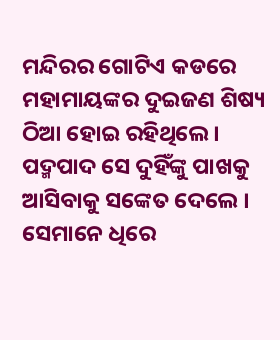ମନ୍ଦିରର ଗୋଟିଏ କଡରେ ମହାମାୟଙ୍କର ଦୁଇଜଣ ଶିଷ୍ୟ ଠିଆ ହୋଇ ରହିଥିଲେ । ପଦ୍ମପାଦ ସେ ଦୁହିଁଙ୍କୁ ପାଖକୁ ଆସିବାକୁ ସଙ୍କେତ ଦେଲେ । ସେମାନେ ଧିରେ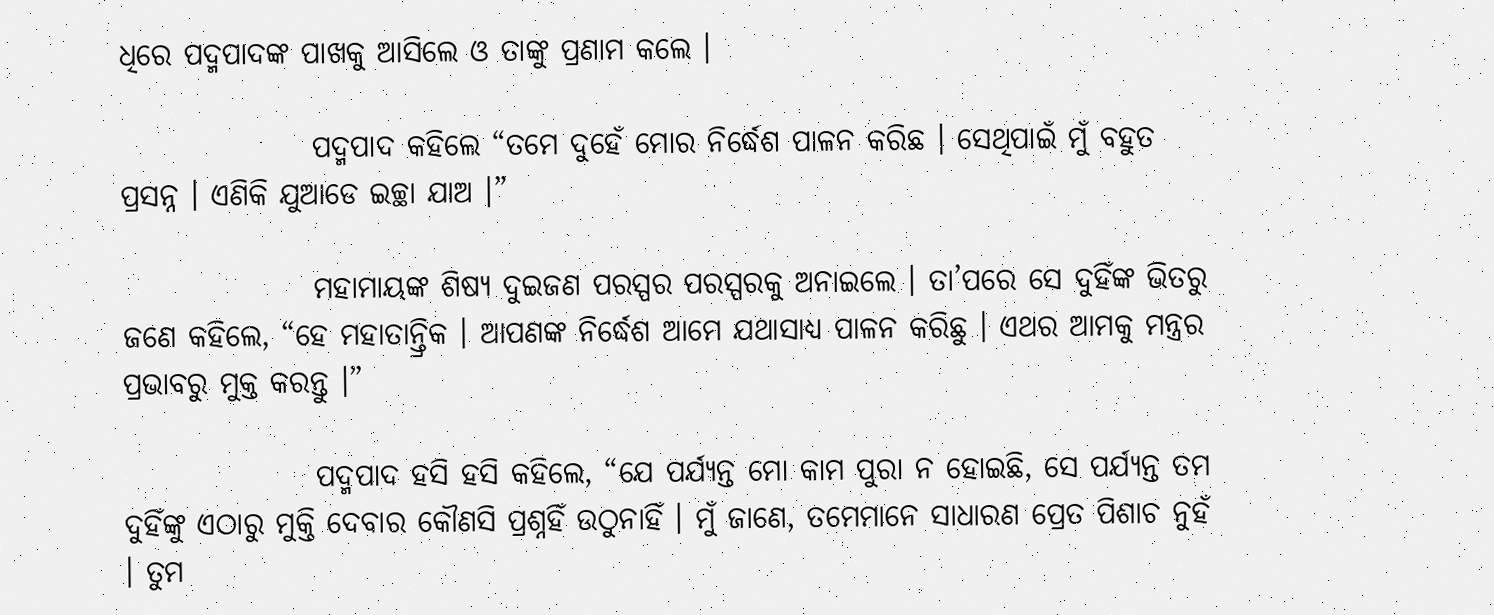ଧିରେ ପଦ୍ମପାଦଙ୍କ ପାଖକୁ ଆସିଲେ ଓ ତାଙ୍କୁ ପ୍ରଣାମ କଲେ ।

                ପଦ୍ମପାଦ କହିଲେ “ତମେ ଦୁହେଁ ମୋର ନିର୍ଦ୍ଧେଶ ପାଳନ କରିଛ । ସେଥିପାଇଁ ମୁଁ ବହୁତ ପ୍ରସନ୍ନ । ଏଣିକି ଯୁଆଡେ ଇଚ୍ଛା ଯାଅ ।”

                ମହାମାୟଙ୍କ ଶିଷ୍ୟ ଦୁଇଜଣ ପରସ୍ପର ପରସ୍ପରକୁ ଅନାଇଲେ । ତା’ପରେ ସେ ଦୁହିଁଙ୍କ ଭିତରୁ ଜଣେ କହିଲେ, “ହେ ମହାତାନ୍ତ୍ରିକ । ଆପଣଙ୍କ ନିର୍ଦ୍ଧେଶ ଆମେ ଯଥାସାଧ୍ୟ ପାଳନ କରିଛୁ । ଏଥର ଆମକୁ ମନ୍ତ୍ରର ପ୍ରଭାବରୁ ମୁକ୍ତ କରନ୍ତୁ ।”

                ପଦ୍ମପାଦ ହସି ହସି କହିଲେ, “ଯେ ପର୍ଯ୍ୟନ୍ତ ମୋ କାମ ପୁରା ନ ହୋଇଛି, ସେ ପର୍ଯ୍ୟନ୍ତ ତମ ଦୁହିଁଙ୍କୁ ଏଠାରୁ ମୁକ୍ତି ଦେବାର କୌଣସି ପ୍ରଶ୍ନହିଁ ଉଠୁନାହିଁ । ମୁଁ ଜାଣେ, ତମେମାନେ ସାଧାରଣ ପ୍ରେତ ପିଶାଚ ନୁହଁ । ତୁମ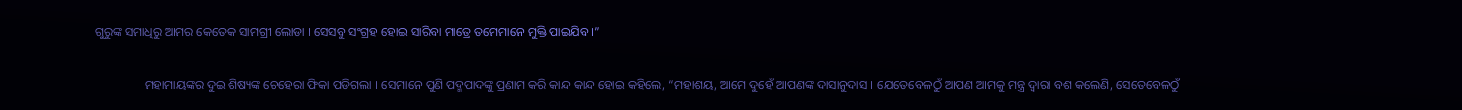ଗୁରୁଙ୍କ ସମାଧିରୁ ଆମର କେତେକ ସାମଗ୍ରୀ ଲୋଡା । ସେସବୁ ସଂଗ୍ରହ ହୋଇ ସାରିବା ମାତ୍ରେ ତମେମାନେ ମୁକ୍ତି ପାଇଯିବ ।”

                ମହାମାୟଙ୍କର ଦୁଇ ଶିଷ୍ୟଙ୍କ ଚେହେରା ଫିକା ପଡିଗଲା । ସେମାନେ ପୁଣି ପଦ୍ମପାଦଙ୍କୁ ପ୍ରଣାମ କରି କାନ୍ଦ କାନ୍ଦ ହୋଇ କହିଲେ, “ମହାଶୟ, ଆମେ ଦୁହେଁ ଆପଣଙ୍କ ଦାସାନୁଦାସ । ଯେତେବେଳଠୁଁ ଆପଣ ଆମକୁ ମନ୍ତ୍ର ଦ୍ୱାରା ବଶ କଲେଣି, ସେତେବେଳଠୁଁ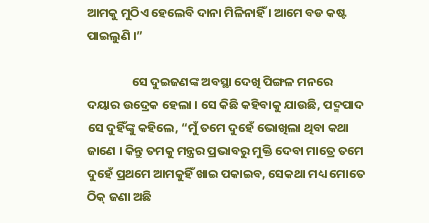ଆମକୁ ମୁଠିଏ ହେଲେବି ଦାନା ମିଳିନାହିଁ । ଆମେ ବଡ କଷ୍ଟ ପାଇଲୁଣି ।”

                ସେ ଦୁଇଜଣଙ୍କ ଅବସ୍ଥା ଦେଖି ପିଙ୍ଗଳ ମନରେ ଦୟାର ଉଦ୍ରେକ ହେଲା । ସେ କିଛି କହିବାକୁ ଯାଉଛି, ପଦ୍ମପାଦ ସେ ଦୁହିଁଙ୍କୁ କହିଲେ, “ମୁଁ ତମେ ଦୁହେଁ ଭୋଖିଲା ଥିବା କଥା ଜାଣେ । କିନ୍ତୁ ତମକୁ ମନ୍ତ୍ରର ପ୍ରଭାବରୁ ମୁକ୍ତି ଦେବା ମାତ୍ରେ ତମେ ଦୁହେଁ ପ୍ରଥମେ ଆମକୁହିଁ ଖାଇ ପକାଇବ, ସେକଥା ମଧ୍ୟ ମୋତେ ଠିକ୍ ଜଣା ଅଛି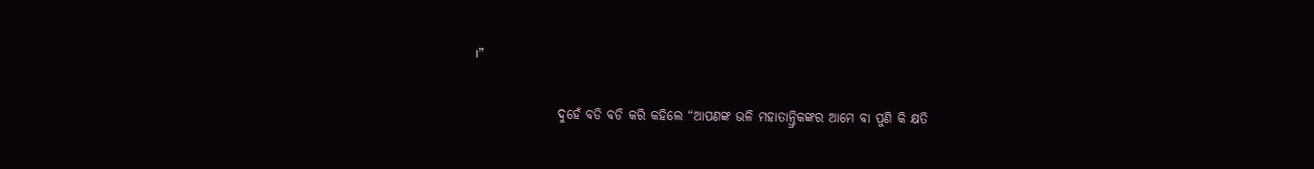।”

                ଦୁହେଁ ବଡି ବଡି କରି କହିଲେ “ଆପଣଙ୍କ ଭଳି ମହାତାନ୍ତ୍ରିକଙ୍କର ଆମେ ବା ପୁଣି କି କ୍ଷତି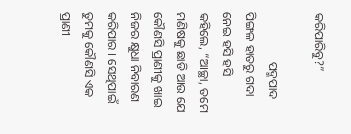କରିପାରିବୁ?”

                ପଦ୍ମପାଦ ପିଙ୍ଗଳ ହାତରୁ ଗଦା ନେଇ ହସି ହସି କହିଲେ, “ଆଚ୍ଛା, ତମେ ମଣିଷକୁ ଛାଡି ଆଉ ଯେ କୌଣସି ପ୍ରାଣୀକୁ ଖାଇ ନିଜର କ୍ଷୁଧା ନିବାରଣ କରିପାର । ସେଥିପାଇଁ ତୁମକୁ କୌଣସି ଏକ ପ୍ରାଣୀ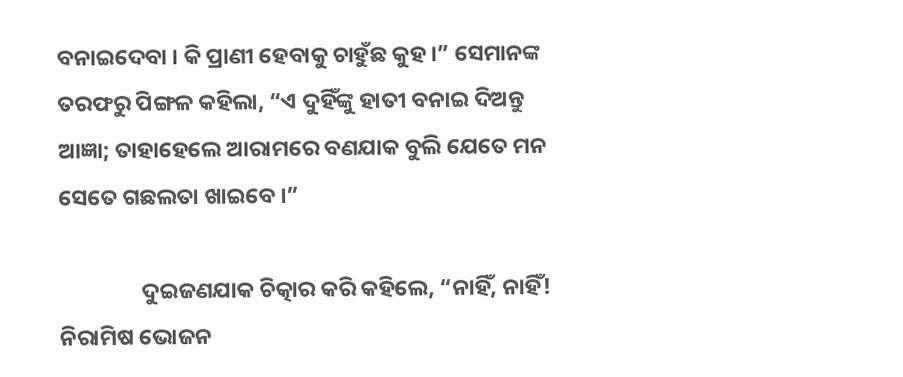ବନାଇଦେବା । କି ପ୍ରାଣୀ ହେବାକୁ ଚାହୁଁଛ କୁହ ।” ସେମାନଙ୍କ ତରଫରୁ ପିଙ୍ଗଳ କହିଲା, “ଏ ଦୁହିଁଙ୍କୁ ହାତୀ ବନାଇ ଦିଅନ୍ତୁ ଆଜ୍ଞା; ତାହାହେଲେ ଆରାମରେ ବଣଯାକ ବୁଲି ଯେତେ ମନ ସେତେ ଗଛଲତା ଖାଇବେ ।”

                ଦୁଇଜଣଯାକ ଚିତ୍କାର କରି କହିଲେ, “ନାହିଁ, ନାହିଁ! ନିରାମିଷ ଭୋଜନ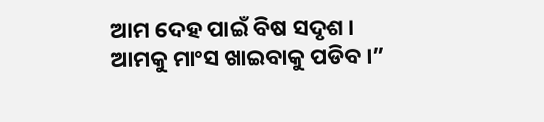ଆମ ଦେହ ପାଇଁ ବିଷ ସଦୃଶ । ଆମକୁ ମାଂସ ଖାଇବାକୁ ପଡିବ ।”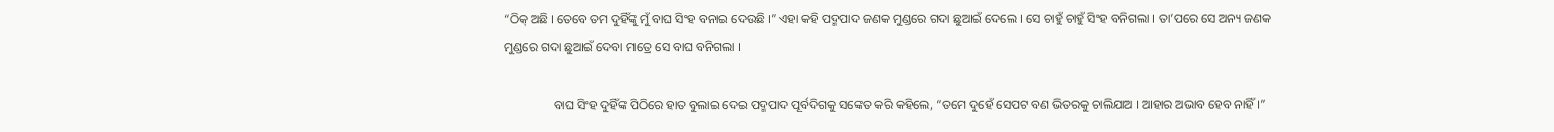“ଠିକ୍ ଅଛି । ତେବେ ତମ ଦୁହିଁଙ୍କୁ ମୁଁ ବାଘ ସିଂହ ବନାଇ ଦେଉଛି ।” ଏହା କହି ପଦ୍ମପାଦ ଜଣକ ମୁଣ୍ଡରେ ଗଦା ଛୁଆଇଁ ଦେଲେ । ସେ ଚାହୁଁ ଚାହୁଁ ସିଂହ ବନିଗଲା । ତା’ପରେ ସେ ଅନ୍ୟ ଜଣକ ମୁଣ୍ଡରେ ଗଦା ଛୁଆଇଁ ଦେବା ମାତ୍ରେ ସେ ବାଘ ବନିଗଲା ।

                ବାଘ ସିଂହ ଦୁହିଁଙ୍କ ପିଠିରେ ହାତ ବୁଲାଇ ଦେଇ ପଦ୍ମପାଦ ପୂର୍ବଦିଗକୁ ସଙ୍କେତ କରି କହିଲେ, “ତମେ ଦୁହେଁ ସେପଟ ବଣ ଭିତରକୁ ଚାଲିଯାଅ । ଆହାର ଅଭାବ ହେବ ନାହିଁ ।”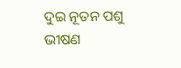ଦୁଇ ନୂତନ ପଶୁ ଭୀଷଣ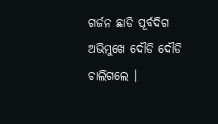ଗର୍ଜନ ଛାଡି ପୂର୍ବଦିଗ ଅଭିମୁଖେ ଦୌଡି ଦୌଡି ଚାଲିଗଲେ ।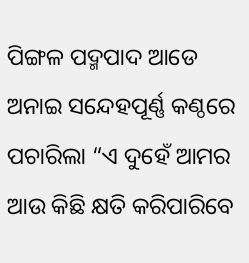ପିଙ୍ଗଳ ପଦ୍ମପାଦ ଆଡେ ଅନାଇ ସନ୍ଦେହପୂର୍ଣ୍ଣ କଣ୍ଠରେ ପଚାରିଲା “ଏ ଦୁହେଁ ଆମର ଆଉ କିଛି କ୍ଷତି କରିପାରିବେ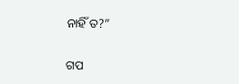ନାହିଁ ତ?”


ଗପ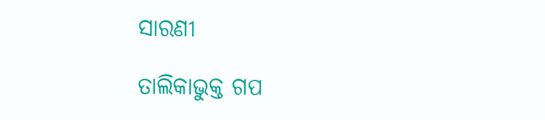ସାରଣୀ

ତାଲିକାଭୁକ୍ତ ଗପ